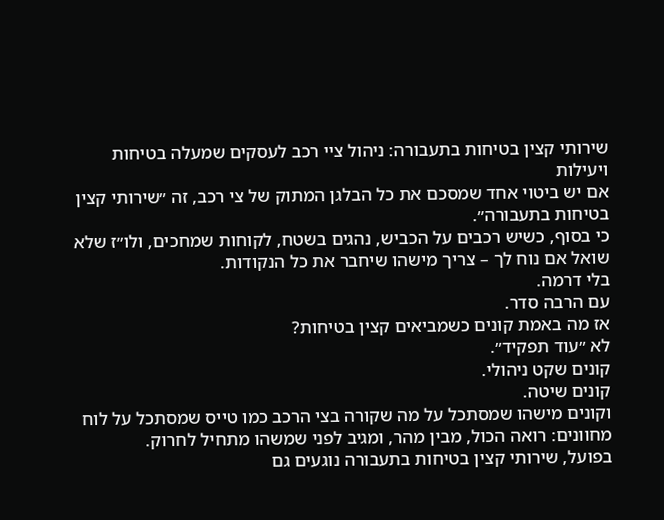שירותי קצין בטיחות בתעבורה: ניהול ציי רכב לעסקים שמעלה בטיחות ויעילות
אם יש ביטוי אחד שמסכם את כל הבלגן המתוק של צי רכב, זה ״שירותי קצין בטיחות בתעבורה״.
כי בסוף, כשיש רכבים על הכביש, נהגים בשטח, לקוחות שמחכים, ולו״ז שלא שואל אם נוח לך – צריך מישהו שיחבר את כל הנקודות.
בלי דרמה.
עם הרבה סדר.
אז מה באמת קונים כשמביאים קצין בטיחות?
לא ״עוד תפקיד״.
קונים שקט ניהולי.
קונים שיטה.
וקונים מישהו שמסתכל על מה שקורה בצי הרכב כמו טייס שמסתכל על לוח מחוונים: רואה הכול, מבין מהר, ומגיב לפני שמשהו מתחיל לחרוק.
בפועל, שירותי קצין בטיחות בתעבורה נוגעים גם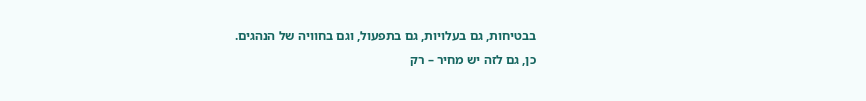בבטיחות, גם בעלויות, גם בתפעול, וגם בחוויה של הנהגים.
כן, גם לזה יש מחיר – רק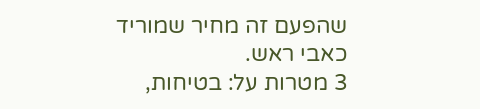שהפעם זה מחיר שמוריד כאבי ראש.
3 מטרות על: בטיחות,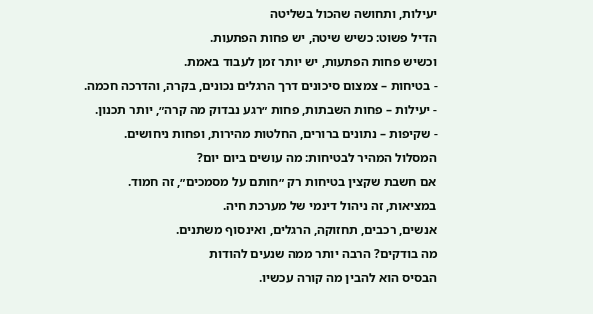יעילות, ותחושה שהכול בשליטה
הדיל פשוט: כשיש שיטה, יש פחות הפתעות.
וכשיש פחות הפתעות, יש יותר זמן לעבוד באמת.
- בטיחות – צמצום סיכונים דרך הרגלים נכונים, בקרה, והדרכה חכמה.
- יעילות – פחות השבתות, פחות ״רגע נבדוק מה קרה״, יותר תכנון.
- שקיפות – נתונים ברורים, החלטות מהירות, ופחות ניחושים.
המסלול המהיר לבטיחות: מה עושים ביום יום?
אם חשבת שקצין בטיחות רק ״חותם על מסמכים״, זה חמוד.
במציאות, זה ניהול דינמי של מערכת חיה.
אנשים, רכבים, תחזוקה, הרגלים, ואינסוף משתנים.
מה בודקים? הרבה יותר ממה שנעים להודות
הבסיס הוא להבין מה קורה עכשיו.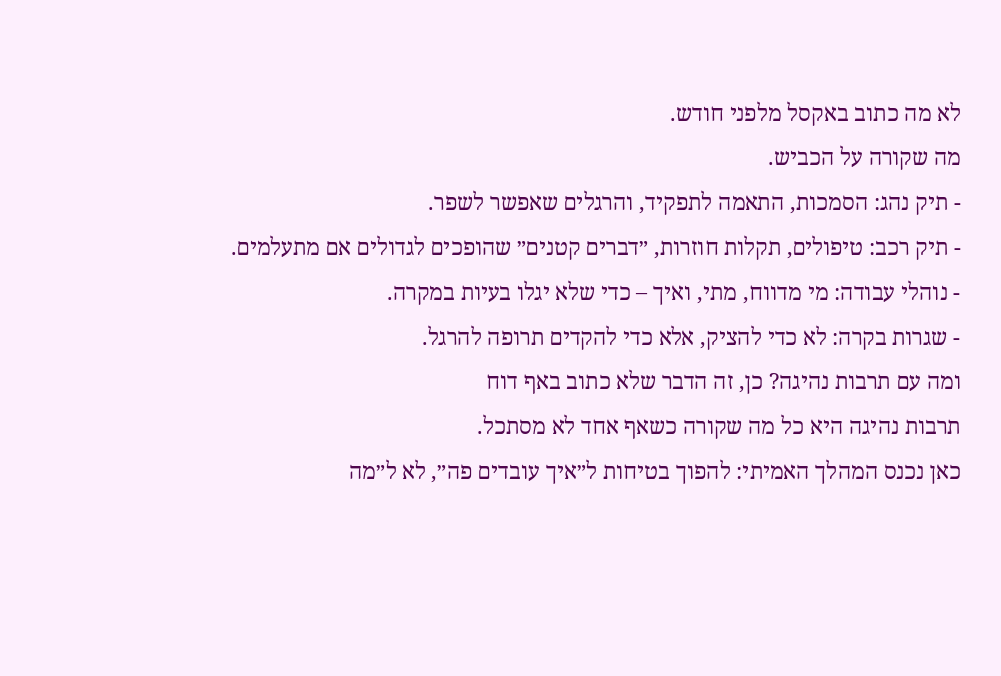לא מה כתוב באקסל מלפני חודש.
מה שקורה על הכביש.
- תיק נהג: הסמכות, התאמה לתפקיד, והרגלים שאפשר לשפר.
- תיק רכב: טיפולים, תקלות חוזרות, ״דברים קטנים״ שהופכים לגדולים אם מתעלמים.
- נוהלי עבודה: מי מדווח, מתי, ואיך – כדי שלא יגלו בעיות במקרה.
- שגרות בקרה: לא כדי להציק, אלא כדי להקדים תרופה להרגל.
ומה עם תרבות נהיגה? כן, זה הדבר שלא כתוב באף דוח
תרבות נהיגה היא כל מה שקורה כשאף אחד לא מסתכל.
כאן נכנס המהלך האמיתי: להפוך בטיחות ל״איך עובדים פה״, לא ל״מה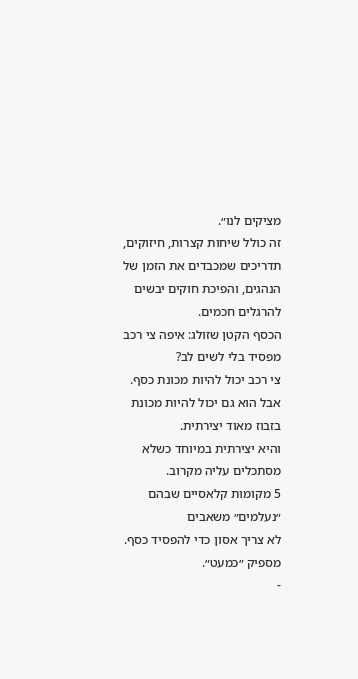מציקים לנו״.
זה כולל שיחות קצרות, חיזוקים, תדריכים שמכבדים את הזמן של הנהגים, והפיכת חוקים יבשים להרגלים חכמים.
הכסף הקטן שזולג: איפה צי רכב מפסיד בלי לשים לב?
צי רכב יכול להיות מכונת כסף.
אבל הוא גם יכול להיות מכונת בזבוז מאוד יצירתית.
והיא יצירתית במיוחד כשלא מסתכלים עליה מקרוב.
5 מקומות קלאסיים שבהם ״נעלמים״ משאבים
לא צריך אסון כדי להפסיד כסף.
מספיק ״כמעט״.
-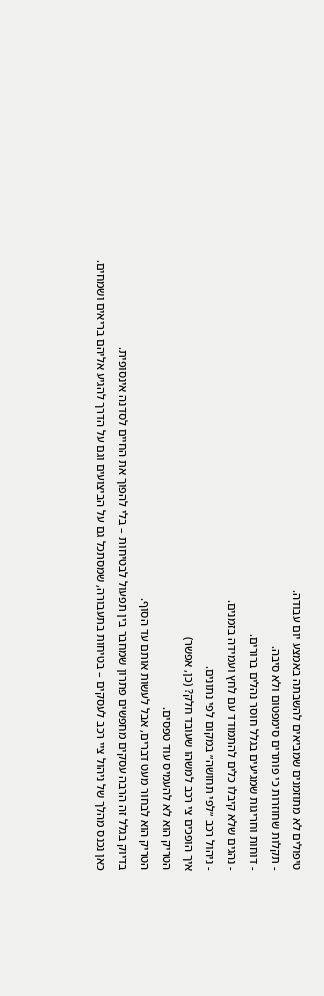טיפולים לא מתוזמנים שמביאים להשבתה באמצע יום עבודה.
- תקלות שחוזרות כי פותרים סימפטום ולא סיבה.
- דוחות וחריגות שמגיעים בגלל חוסר נהלים ברורים.
- נהגים שלא קיבלו כלים להתמודד עם לחץ ועמידה בזמנים.
- ניהול רכב ״לפי תחושה״ במקום לפי נתונים.
איך הופכים צי רכב למשהו שעובד חלק? (כן, אפשר)
הטריק הוא לא להעמיס עוד טפסים.
הטריק הוא לבחור מעט דברים, אבל לעשות אותם עד הסוף.
בדיוק בגלל זה הרבה עסקים מחפשים פתרון שמחבר בין תפעול לבטיחות – בלי להפוך את החיים לסדנה אינסופית.
כאן נכנס מהלך של ניהול ציי רכב לעסקים – בטיחות בתעבורה, שמסתכל גם על הביצועים וגם על הדרך להגיע אליהם בריאים ושמחים.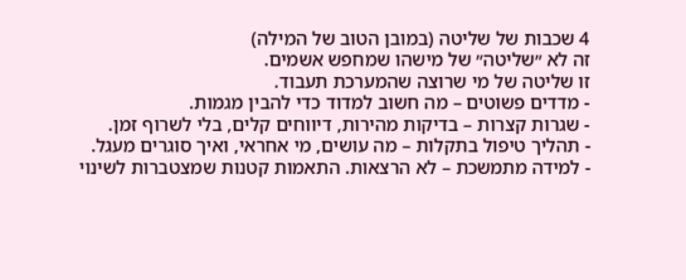4 שכבות של שליטה (במובן הטוב של המילה)
זה לא ״שליטה״ של מישהו שמחפש אשמים.
זו שליטה של מי שרוצה שהמערכת תעבוד.
- מדדים פשוטים – מה חשוב למדוד כדי להבין מגמות.
- שגרות קצרות – בדיקות מהירות, דיווחים קלים, בלי לשרוף זמן.
- תהליך טיפול בתקלות – מה עושים, מי אחראי, ואיך סוגרים מעגל.
- למידה מתמשכת – לא הרצאות. התאמות קטנות שמצטברות לשינוי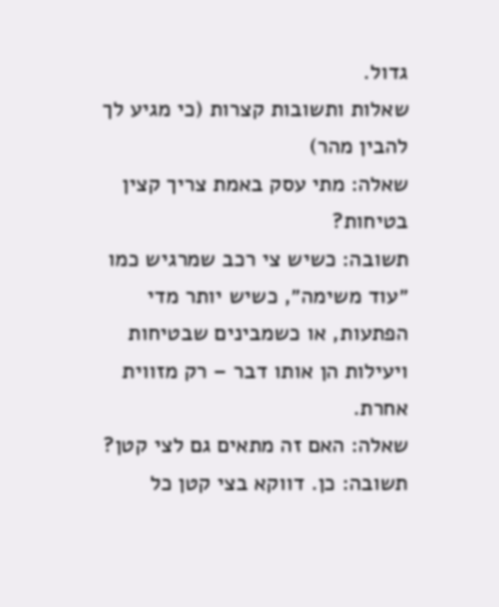גדול.
שאלות ותשובות קצרות (כי מגיע לך להבין מהר)
שאלה: מתי עסק באמת צריך קצין בטיחות?
תשובה: כשיש צי רכב שמרגיש כמו ״עוד משימה״, כשיש יותר מדי הפתעות, או כשמבינים שבטיחות ויעילות הן אותו דבר – רק מזווית אחרת.
שאלה: האם זה מתאים גם לצי קטן?
תשובה: כן. דווקא בצי קטן כל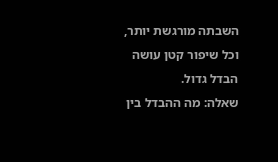השבתה מורגשת יותר, וכל שיפור קטן עושה הבדל גדול.
שאלה: מה ההבדל בין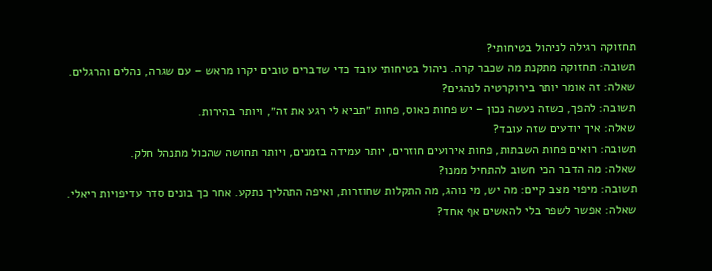תחזוקה רגילה לניהול בטיחותי?
תשובה: תחזוקה מתקנת מה שכבר קרה. ניהול בטיחותי עובד כדי שדברים טובים יקרו מראש – עם שגרה, נהלים והרגלים.
שאלה: זה אומר יותר בירוקרטיה לנהגים?
תשובה: להפך, כשזה נעשה נכון – יש פחות כאוס, פחות ״תביא לי רגע את זה״, ויותר בהירות.
שאלה: איך יודעים שזה עובד?
תשובה: רואים פחות השבתות, פחות אירועים חוזרים, יותר עמידה בזמנים, ויותר תחושה שהכול מתנהל חלק.
שאלה: מה הדבר הכי חשוב להתחיל ממנו?
תשובה: מיפוי מצב קיים: מה יש, מי נוהג, מה התקלות שחוזרות, ואיפה התהליך נתקע. אחר כך בונים סדר עדיפויות ריאלי.
שאלה: אפשר לשפר בלי להאשים אף אחד?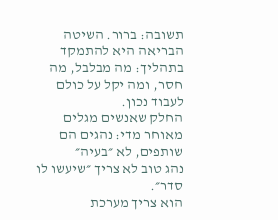תשובה: ברור. השיטה הבריאה היא להתמקד בתהליך: מה מבלבל, מה חסר, ומה יקל על כולם לעבוד נכון.
החלק שאנשים מגלים מאוחר מדי: נהגים הם שותפים, לא ״בעיה״
נהג טוב לא צריך ״שיעשו לו סדר״.
הוא צריך מערכת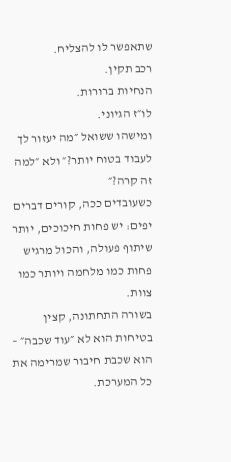שתאפשר לו להצליח.
רכב תקין.
הנחיות ברורות.
לו״ז הגיוני.
ומישהו ששואל ״מה יעזור לך לעבוד בטוח יותר?״ ולא ״למה זה קרה?״
כשעובדים ככה, קורים דברים יפים: יש פחות חיכוכים, יותר שיתוף פעולה, והכול מרגיש פחות כמו מלחמה ויותר כמו צוות.
בשורה התחתונה, קצין בטיחות הוא לא ״עוד שכבה״ – הוא שכבת חיבור שמרימה את כל המערכת.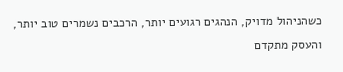כשהניהול מדויק, הנהגים רגועים יותר, הרכבים נשמרים טוב יותר, והעסק מתקדם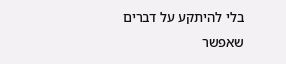בלי להיתקע על דברים שאפשר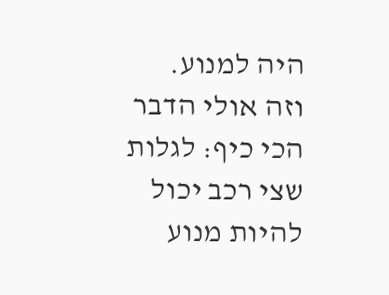היה למנוע.
וזה אולי הדבר הכי כיף: לגלות שצי רכב יכול להיות מנוע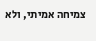צמיחה אמיתי, ולא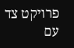פרויקט צד עם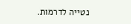נטייה לדרמות.